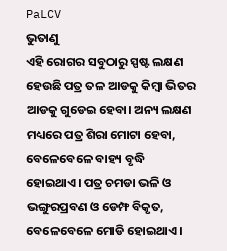PaLCV
ଭୁତାଣୁ
ଏହି ରୋଗର ସବୁଠାରୁ ସ୍ପଷ୍ଟ ଲକ୍ଷଣ ହେଉଛି ପତ୍ର ତଳ ଆଡକୁ କିମ୍ବା ଭିତର ଆଡକୁ ଗୁଡେଇ ହେବା। ଅନ୍ୟ ଲକ୍ଷଣ ମଧ୍ୟରେ ପତ୍ର ଶିରା ମୋଟା ହେବା, ବେଳେବେଳେ ବାହ୍ୟ ବୃଦ୍ଧି ହୋଇଥାଏ। ପତ୍ର ଚମଡା ଭଳି ଓ ଭଙ୍ଗୁରପ୍ରବଣ ଓ ଡେମ୍ଫ ବିକୃତ, ବେଳେବେଳେ ମୋଡି ହୋଇଥାଏ।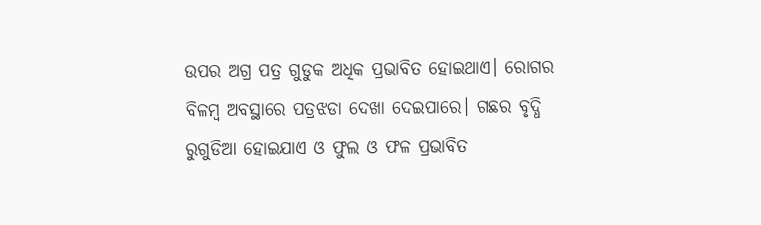ଉପର ଅଗ୍ର ପତ୍ର ଗୁଡୁକ ଅଧିକ ପ୍ରଭାବିତ ହୋଇଥାଏ। ରୋଗର ବିଳମ୍ବ ଅବସ୍ଥାରେ ପତ୍ରଝଡା ଦେଖା ଦେଇପାରେ। ଗଛର ବୃଦ୍ଧି ରୁଗୁଡିଆ ହୋଇଯାଏ ଓ ଫୁଲ ଓ ଫଳ ପ୍ରଭାବିତ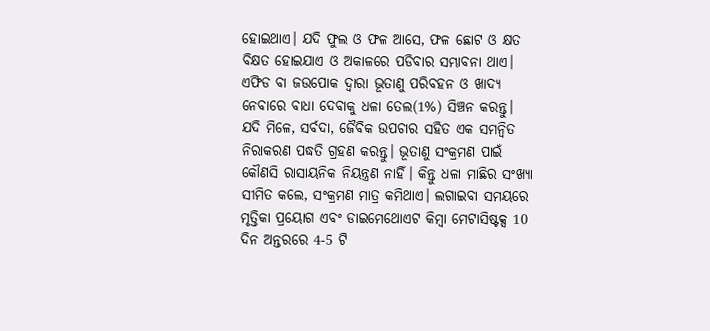ହୋଇଥାଏ। ଯଦି ଫୁଲ ଓ ଫଳ ଆସେ, ଫଳ ଛୋଟ ଓ କ୍ଷତ ବିକ୍ଷତ ହୋଇଯାଏ ଓ ଅକାଳରେ ପଡିବାର ସମ୍ଭାବନା ଥାଏ।
ଏଫିଡ ବା ଜଉପୋକ ଦ୍ଵାରା ଭୂତାଣୁ ପରିବହନ ଓ ଖାଦ୍ୟ ନେବାରେ ବାଧା ଦେବାକୁ ଧଳା ତେଲ(1%) ସିଞ୍ଚନ କରନ୍ତୁ।
ଯଦି ମିଳେ, ସର୍ବଦା, ଜୈବିକ ଉପଚାର ସହିତ ଏକ ସମନ୍ଵିତ ନିରାକରଣ ପଦ୍ଧତି ଗ୍ରହଣ କରନ୍ତୁ। ଭୂତାଣୁ ସଂକ୍ରମଣ ପାଇଁ କୌଣସି ରାସାୟନିକ ନିୟନ୍ତ୍ରଣ ନାହିଁ। କିନ୍ତୁ ଧଳା ମାଛିର ସଂଖ୍ୟା ସୀମିତ କଲେ, ସଂକ୍ରମଣ ମାତ୍ର କମିଥାଏ। ଲଗାଇବା ସମୟରେ ମୃତ୍ତିକା ପ୍ରୟୋଗ ଏବଂ ଡାଇମେଥୋଏଟ କିମ୍ବା ମେଟାସିଷ୍ଟକ୍ସ 10 ଦିନ ଅନ୍ତରରେ 4-5 ଟି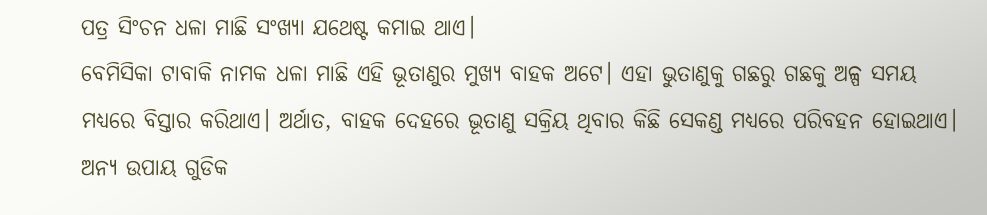ପତ୍ର ସିଂଚନ ଧଳା ମାଛି ସଂଖ୍ୟା ଯଥେଷ୍ଟ କମାଇ ଥାଏ।
ବେମିସିକା ଟାବାକି ନାମକ ଧଳା ମାଛି ଏହି ଭୂତାଣୁର ମୁଖ୍ୟ ବାହକ ଅଟେ। ଏହା ଭୁତାଣୁକୁ ଗଛରୁ ଗଛକୁ ଅଳ୍ପ ସମୟ ମଧ୍ୟରେ ବିସ୍ତାର କରିଥାଏ। ଅର୍ଥାତ, ବାହକ ଦେହରେ ଭୂତାଣୁ ସକ୍ରିୟ ଥିବାର କିଛି ସେକଣ୍ଡ ମଧ୍ୟରେ ପରିବହନ ହୋଇଥାଏ। ଅନ୍ୟ ଉପାୟ ଗୁଡିକ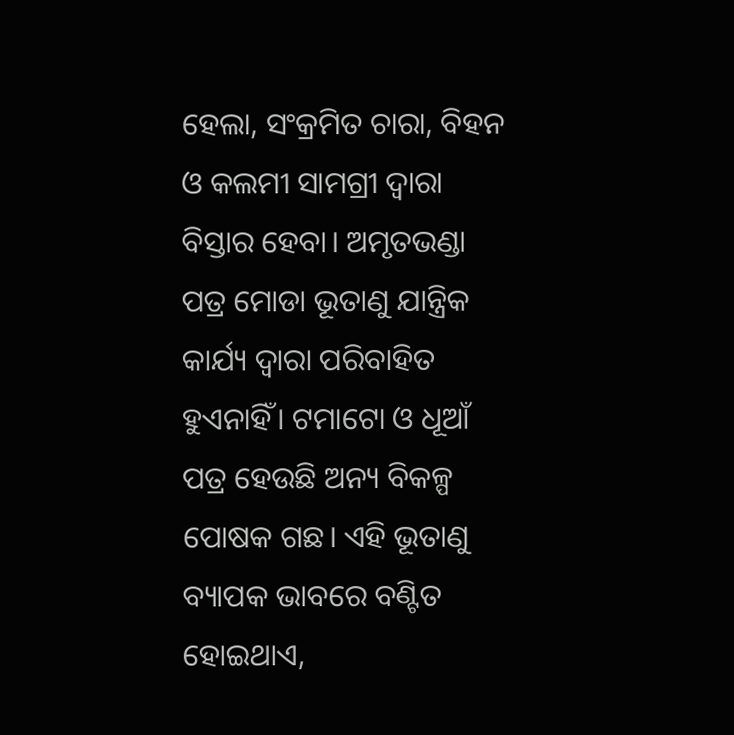ହେଲା, ସଂକ୍ରମିତ ଚାରା, ବିହନ ଓ କଲମୀ ସାମଗ୍ରୀ ଦ୍ଵାରା ବିସ୍ତାର ହେବା। ଅମୃତଭଣ୍ଡା ପତ୍ର ମୋଡା ଭୂତାଣୁ ଯାନ୍ତ୍ରିକ କାର୍ଯ୍ୟ ଦ୍ଵାରା ପରିବାହିତ ହୁଏନାହିଁ। ଟମାଟୋ ଓ ଧୂଆଁ ପତ୍ର ହେଉଛି ଅନ୍ୟ ବିକଳ୍ପ ପୋଷକ ଗଛ। ଏହି ଭୂତାଣୁ ବ୍ୟାପକ ଭାବରେ ବଣ୍ଟିତ ହୋଇଥାଏ,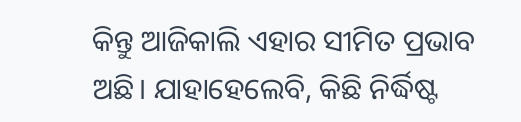କିନ୍ତୁ ଆଜିକାଲି ଏହାର ସୀମିତ ପ୍ରଭାବ ଅଛି। ଯାହାହେଲେବି, କିଛି ନିର୍ଦ୍ଧିଷ୍ଟ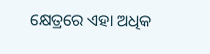କ୍ଷେତ୍ରରେ ଏହା ଅଧିକ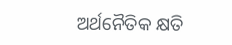ଅର୍ଥନୈତିକ କ୍ଷତି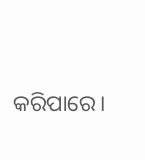କରିପାରେ।